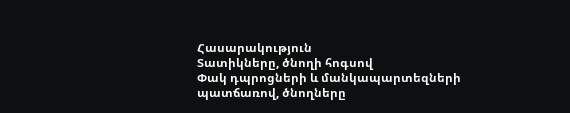Հասարակություն
Տատիկները, ծնողի հոգսով
Փակ դպրոցների և մանկապարտեզների պատճառով, ծնողները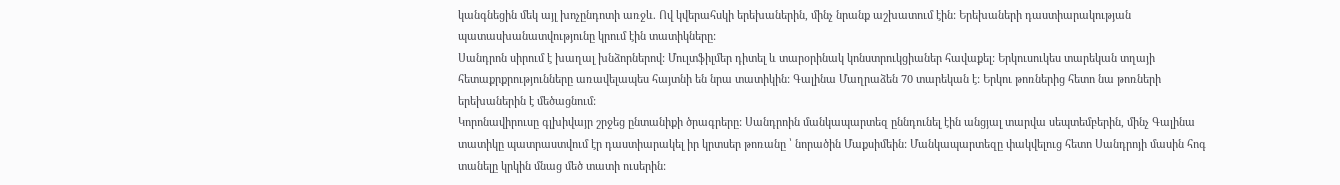կանգնեցին մեկ այլ խոչընդոտի առջև. Ով կվերահսկի երեխաներին, մինչ նրանք աշխատում էին: Երեխաների դաստիարակության պատասխանատվությունը կրում էին տատիկները:
Սանդրոն սիրում է խաղալ խնձորներով: Մուլտֆիլմեր դիտել և տարօրինակ կոնստրուկցիաներ հավաքել: Երկուսուկես տարեկան տղայի հետաքրքրությունները առավելապես հայտնի են նրա տատիկին: Գալինա Մաղրաձեն 70 տարեկան է: Երկու թոռներից հետո նա թոռների երեխաներին է մեծացնում:
Կորոնավիրուսը գլխիվայր շրջեց ընտանիքի ծրագրերը: Սանդրոին մանկապարտեզ ըննդունել էին անցյալ տարվա սեպտեմբերին, մինչ Գալինա տատիկը պատրաստվում էր դաստիարակել իր կրտսեր թոռանը ՝ նորածին Մաքսիմեին: Մանկապարտեզը փակվելուց հետո Սանդրոյի մասին հոգ տանելը կրկին մնաց մեծ տատի ուսերին: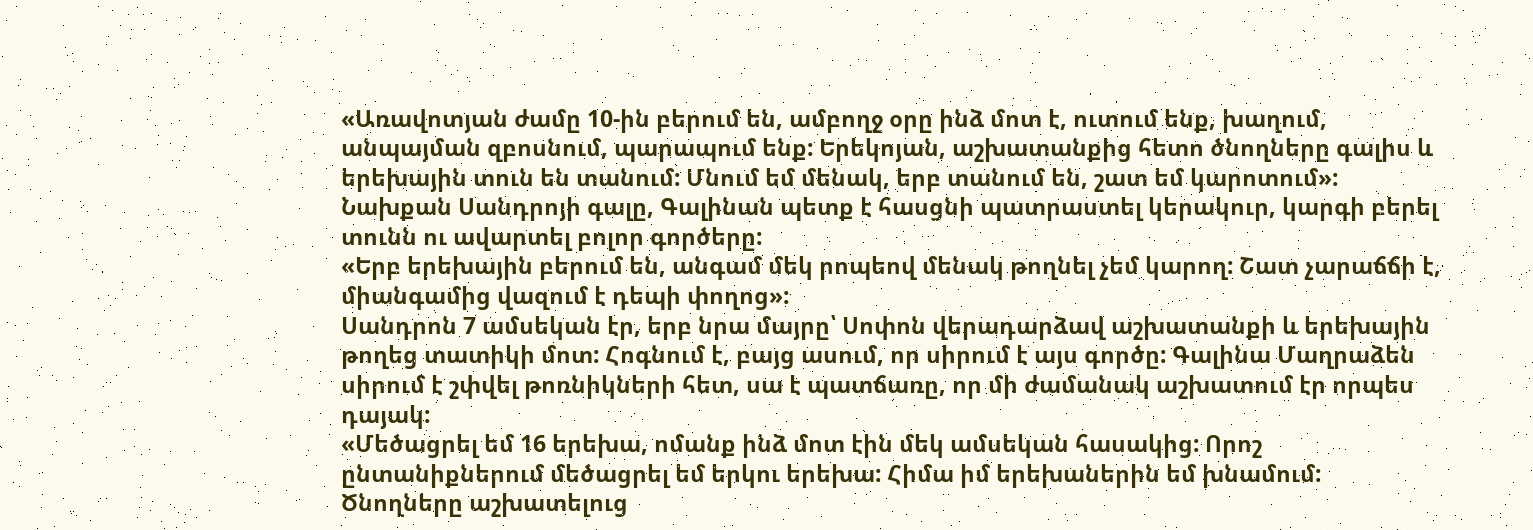«Առավոտյան ժամը 10-ին բերում են, ամբողջ օրը ինձ մոտ է, ուտում ենք, խաղում, անպայման զբոսնում, պարապում ենք: Երեկոյան, աշխատանքից հետո ծնողները գալիս և երեխային տուն են տանում: Մնում եմ մենակ, երբ տանում են, շատ եմ կարոտում»:
Նախքան Սանդրոյի գալը, Գալինան պետք է հասցնի պատրաստել կերակուր, կարգի բերել տունն ու ավարտել բոլոր գործերը:
«Երբ երեխային բերում են, անգամ մեկ րոպեով մենակ թողնել չեմ կարող: Շատ չարաճճի է, միանգամից վազում է դեպի փողոց»:
Սանդրոն 7 ամսեկան էր, երբ նրա մայրը՝ Սոփոն վերադարձավ աշխատանքի և երեխային թողեց տատիկի մոտ: Հոգնում է, բայց ասում, որ սիրում է այս գործը: Գալինա Մաղրաձեն սիրում է շփվել թոռնիկների հետ, սա է պատճառը, որ մի ժամանակ աշխատում էր որպես դայակ:
«Մեծացրել եմ 16 երեխա, ոմանք ինձ մոտ էին մեկ ամսեկան հասակից: Որոշ ընտանիքներում մեծացրել եմ երկու երեխա: Հիմա իմ երեխաներին եմ խնամում: Ծնողները աշխատելուց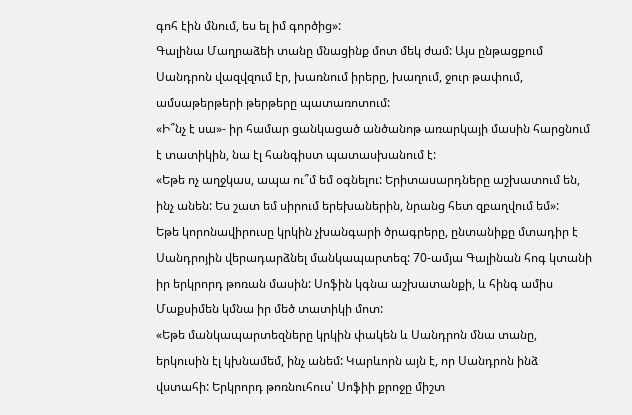գոհ էին մնում, ես ել իմ գործից»:
Գալինա Մաղրաձեի տանը մնացինք մոտ մեկ ժամ: Այս ընթացքում Սանդրոն վազվզում էր, խառնում իրերը, խաղում, ջուր թափում, ամսաթերթերի թերթերը պատառոտում:
«Ի՞նչ է սա»- իր համար ցանկացած անծանոթ առարկայի մասին հարցնում է տատիկին, նա էլ հանգիստ պատասխանում է:
«Եթե ոչ աղջկաս, ապա ու՞մ եմ օգնելու: Երիտասարդները աշխատում են, ինչ անեն: Ես շատ եմ սիրում երեխաներին, նրանց հետ զբաղվում եմ»:
Եթե կորոնավիրուսը կրկին չխանգարի ծրագրերը, ընտանիքը մտադիր է Սանդրոյին վերադարձնել մանկապարտեզ: 70-ամյա Գալինան հոգ կտանի իր երկրորդ թոռան մասին: Սոֆին կգնա աշխատանքի, և հինգ ամիս Մաքսիմեն կմնա իր մեծ տատիկի մոտ:
«Եթե մանկապարտեզները կրկին փակեն և Սանդրոն մնա տանը, երկուսին էլ կխնամեմ, ինչ անեմ: Կարևորն այն է, որ Սանդրոն ինձ վստահի: Երկրորդ թոռնուհուս՝ Սոֆիի քրոջը միշտ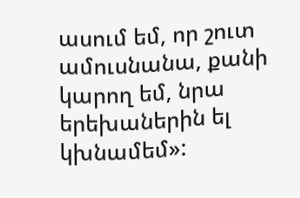ասում եմ, որ շուտ ամուսնանա, քանի կարող եմ, նրա երեխաներին ել կխնամեմ»: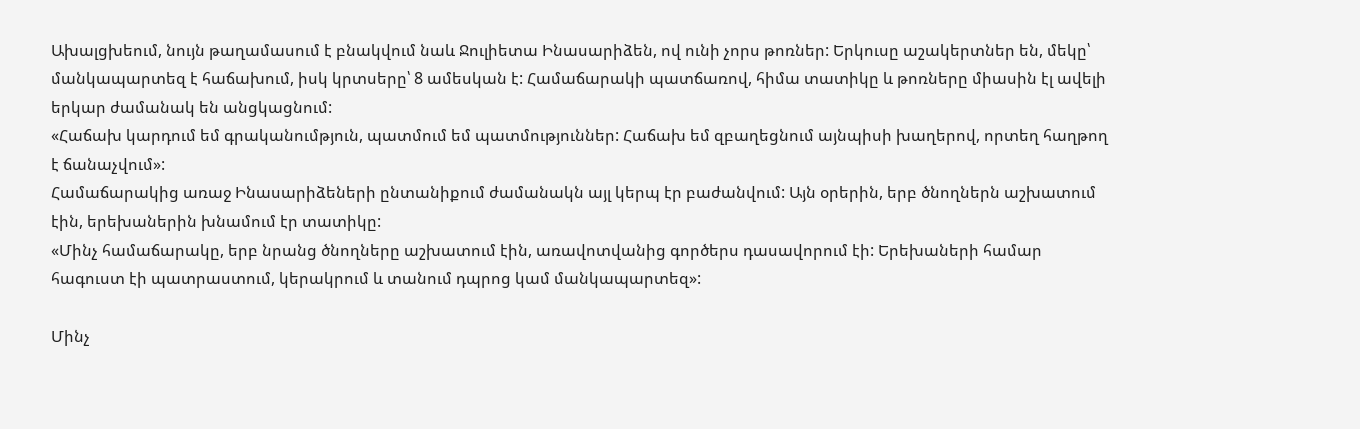Ախալցխեում, նույն թաղամասում է բնակվում նաև Ջուլիետա Ինասարիձեն, ով ունի չորս թոռներ: Երկուսը աշակերտներ են, մեկը՝ մանկապարտեզ է հաճախում, իսկ կրտսերը՝ 8 ամեսկան է: Համաճարակի պատճառով, հիմա տատիկը և թոռները միասին էլ ավելի երկար ժամանակ են անցկացնում:
«Հաճախ կարդում եմ գրականումթյուն, պատմում եմ պատմություններ: Հաճախ եմ զբաղեցնում այնպիսի խաղերով, որտեղ հաղթող է ճանաչվում»:
Համաճարակից առաջ Ինասարիձեների ընտանիքում ժամանակն այլ կերպ էր բաժանվում: Այն օրերին, երբ ծնողներն աշխատում էին, երեխաներին խնամում էր տատիկը:
«Մինչ համաճարակը, երբ նրանց ծնողները աշխատում էին, առավոտվանից գործերս դասավորում էի: Երեխաների համար հագուստ էի պատրաստում, կերակրում և տանում դպրոց կամ մանկապարտեզ»:

Մինչ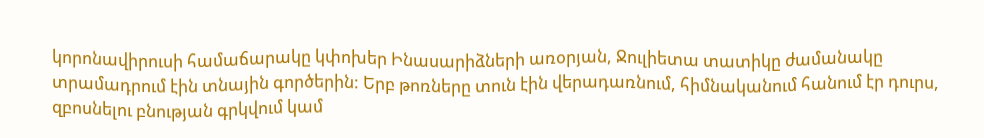կորոնավիրուսի համաճարակը կփոխեր Ինասարիձների առօրյան, Ջուլիետա տատիկը ժամանակը տրամադրում էին տնային գործերին: Երբ թոռները տուն էին վերադառնում, հիմնականում հանում էր դուրս, զբոսնելու բնության գրկվում կամ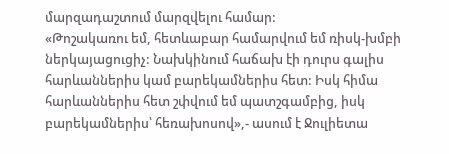մարզադաշտում մարզվելու համար:
«Թոշակառու եմ, հետևաբար համարվում եմ ռիսկ-խմբի ներկայացուցիչ: Նախկինում հաճախ էի դուրս գալիս հարևաններիս կամ բարեկամներիս հետ: Իսկ հիմա հարևաններիս հետ շփվում եմ պատշգամբից, իսկ բարեկամներիս՝ հեռախոսով»,- ասում է Ջուլիետա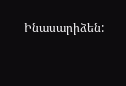Ինասարիձեն: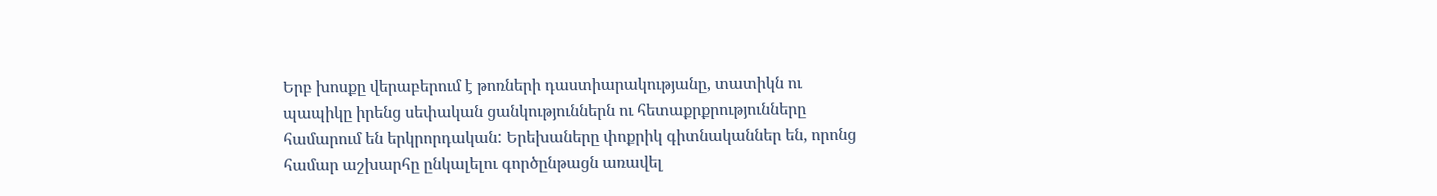Երբ խոսքը վերաբերում է թոռների դաստիարակությանը, տատիկն ու պապիկը իրենց սեփական ցանկություններն ու հետաքրքրությունները համարում են երկրորդական: Երեխաները փոքրիկ գիտնականներ են, որոնց համար աշխարհը ընկալելու գործընթացն առավել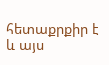հետաքրքիր է և այս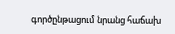գործընթացում նրանց հաճախ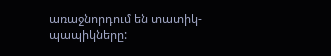առաջնորդում են տատիկ-պապիկները: